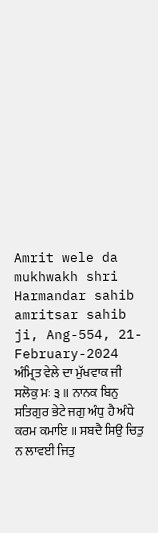Amrit wele da mukhwakh shri Harmandar sahib amritsar sahib ji, Ang-554, 21-February-2024
ਅੰਮ੍ਰਿਤ ਵੇਲੇ ਦਾ ਮੁੱਖਵਾਕ ਜੀ
ਸਲੋਕੁ ਮਃ ੩ ॥ ਨਾਨਕ ਬਿਨੁ ਸਤਿਗੁਰ ਭੇਟੇ ਜਗੁ ਅੰਧੁ ਹੈ ਅੰਧੇ ਕਰਮ ਕਮਾਇ ॥ ਸਬਦੈ ਸਿਉ ਚਿਤੁ ਨ ਲਾਵਈ ਜਿਤੁ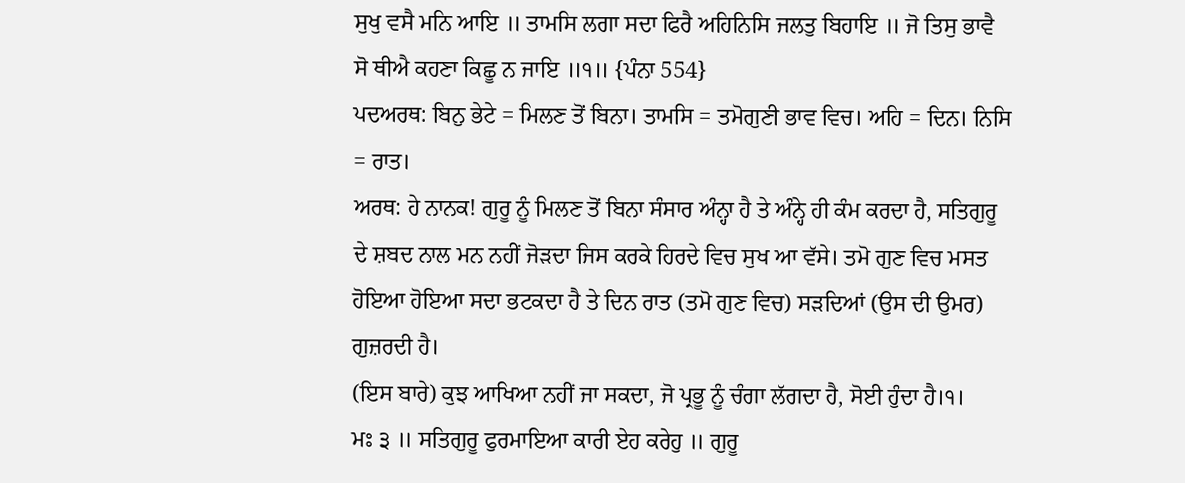ਸੁਖੁ ਵਸੈ ਮਨਿ ਆਇ ॥ ਤਾਮਸਿ ਲਗਾ ਸਦਾ ਫਿਰੈ ਅਹਿਨਿਸਿ ਜਲਤੁ ਬਿਹਾਇ ॥ ਜੋ ਤਿਸੁ ਭਾਵੈ ਸੋ ਥੀਐ ਕਹਣਾ ਕਿਛੂ ਨ ਜਾਇ ॥੧॥ {ਪੰਨਾ 554}
ਪਦਅਰਥ: ਬਿਨੁ ਭੇਟੇ = ਮਿਲਣ ਤੋਂ ਬਿਨਾ। ਤਾਮਸਿ = ਤਮੋਗੁਣੀ ਭਾਵ ਵਿਚ। ਅਹਿ = ਦਿਨ। ਨਿਸਿ = ਰਾਤ।
ਅਰਥ: ਹੇ ਨਾਨਕ! ਗੁਰੂ ਨੂੰ ਮਿਲਣ ਤੋਂ ਬਿਨਾ ਸੰਸਾਰ ਅੰਨ੍ਹਾ ਹੈ ਤੇ ਅੰਨ੍ਹੇ ਹੀ ਕੰਮ ਕਰਦਾ ਹੈ, ਸਤਿਗੁਰੂ ਦੇ ਸ਼ਬਦ ਨਾਲ ਮਨ ਨਹੀਂ ਜੋੜਦਾ ਜਿਸ ਕਰਕੇ ਹਿਰਦੇ ਵਿਚ ਸੁਖ ਆ ਵੱਸੇ। ਤਮੋ ਗੁਣ ਵਿਚ ਮਸਤ ਹੋਇਆ ਹੋਇਆ ਸਦਾ ਭਟਕਦਾ ਹੈ ਤੇ ਦਿਨ ਰਾਤ (ਤਮੋ ਗੁਣ ਵਿਚ) ਸੜਦਿਆਂ (ਉਸ ਦੀ ਉਮਰ) ਗੁਜ਼ਰਦੀ ਹੈ।
(ਇਸ ਬਾਰੇ) ਕੁਝ ਆਖਿਆ ਨਹੀਂ ਜਾ ਸਕਦਾ, ਜੋ ਪ੍ਰਭੂ ਨੂੰ ਚੰਗਾ ਲੱਗਦਾ ਹੈ, ਸੋਈ ਹੁੰਦਾ ਹੈ।੧।
ਮਃ ੩ ॥ ਸਤਿਗੁਰੂ ਫੁਰਮਾਇਆ ਕਾਰੀ ਏਹ ਕਰੇਹੁ ॥ ਗੁਰੂ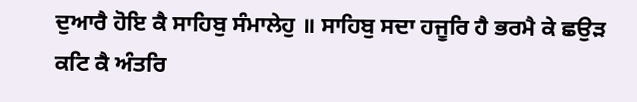ਦੁਆਰੈ ਹੋਇ ਕੈ ਸਾਹਿਬੁ ਸੰਮਾਲੇਹੁ ॥ ਸਾਹਿਬੁ ਸਦਾ ਹਜੂਰਿ ਹੈ ਭਰਮੈ ਕੇ ਛਉੜ ਕਟਿ ਕੈ ਅੰਤਰਿ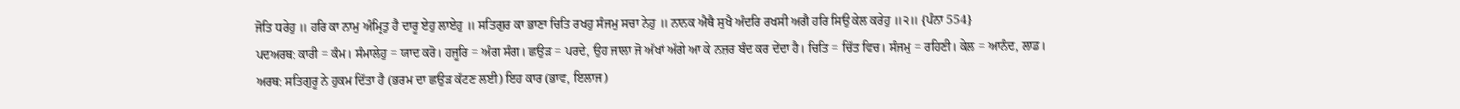ਜੋਤਿ ਧਰੇਹੁ ॥ ਹਰਿ ਕਾ ਨਾਮੁ ਅੰਮ੍ਰਿਤੁ ਹੈ ਦਾਰੂ ਏਹੁ ਲਾਏਹੁ ॥ ਸਤਿਗੁਰ ਕਾ ਭਾਣਾ ਚਿਤਿ ਰਖਹੁ ਸੰਜਮੁ ਸਚਾ ਨੇਹੁ ॥ ਨਾਨਕ ਐਥੈ ਸੁਖੈ ਅੰਦਰਿ ਰਖਸੀ ਅਗੈ ਹਰਿ ਸਿਉ ਕੇਲ ਕਰੇਹੁ ॥੨॥ {ਪੰਨਾ 554}
ਪਦਅਰਥ: ਕਾਰੀ = ਕੰਮ। ਸੰਮਾਲੇਹੁ = ਯਾਦ ਕਰੋ। ਹਜੂਰਿ = ਅੰਗ ਸੰਗ। ਛਉੜ = ਪਰਦੇ, ਉਹ ਜਾਲਾ ਜੋ ਅੱਖਾਂ ਅੱਗੇ ਆ ਕੇ ਨਜ਼ਰ ਬੰਦ ਕਰ ਦੇਂਦਾ ਹੈ। ਚਿਤਿ = ਚਿੱਤ ਵਿਚ। ਸੰਜਮੁ = ਰਹਿਣੀ। ਕੇਲ = ਆਨੰਦ, ਲਾਡ।
ਅਰਥ: ਸਤਿਗੁਰੂ ਨੇ ਹੁਕਮ ਦਿੱਤਾ ਹੈ (ਭਰਮ ਦਾ ਛਉੜ ਕੱਟਣ ਲਈ) ਇਹ ਕਾਰ (ਭਾਵ, ਇਲਾਜ)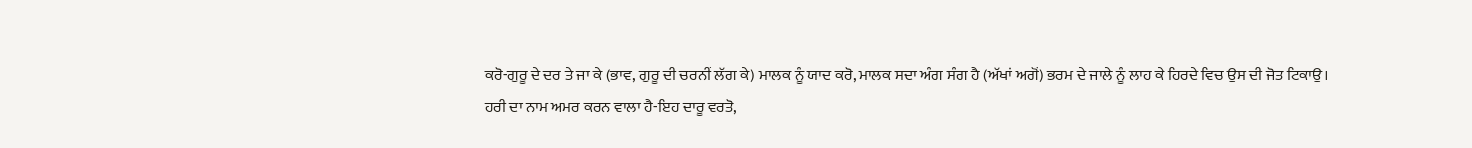ਕਰੋ-ਗੁਰੂ ਦੇ ਦਰ ਤੇ ਜਾ ਕੇ (ਭਾਵ, ਗੁਰੂ ਦੀ ਚਰਨੀਂ ਲੱਗ ਕੇ) ਮਾਲਕ ਨੂੰ ਯਾਦ ਕਰੋ, ਮਾਲਕ ਸਦਾ ਅੰਗ ਸੰਗ ਹੈ (ਅੱਖਾਂ ਅਗੋਂ) ਭਰਮ ਦੇ ਜਾਲੇ ਨੂੰ ਲਾਹ ਕੇ ਹਿਰਦੇ ਵਿਚ ਉਸ ਦੀ ਜੋਤ ਟਿਕਾਉ।
ਹਰੀ ਦਾ ਨਾਮ ਅਮਰ ਕਰਨ ਵਾਲਾ ਹੈ-ਇਹ ਦਾਰੂ ਵਰਤੋ,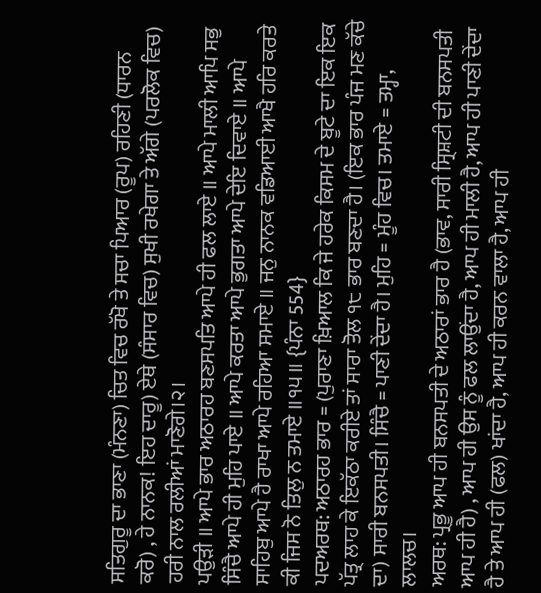ਸਤਿਗੁਰੂ ਦਾ ਭਾਣਾ (ਮੰਨਣਾ) ਚਿਤ ਵਿਚ ਰੱਖੋ ਤੇ ਸਚਾ ਪਿਆਰ (ਰੂਪ) ਰਹਿਣੀ (ਧਾਰਨ ਕਰੋ) , ਹੇ ਨਾਨਕ! ਇਹ ਦਾਰੂ) ਏਥੇ (ਸੰਸਾਰ ਵਿਚ) ਸੁਖੀ ਰਖੇਗਾ ਤੇ ਅੱਗੇ (ਪਰਲੋਕ ਵਿਚ) ਹਰੀ ਨਾਲ ਰਲੀਆਂ ਮਾਣੋਗੇ।੨।
ਪਉੜੀ ॥ ਆਪੇ ਭਾਰ ਅਠਾਰਹ ਬਣਸਪਤਿ ਆਪੇ ਹੀ ਫਲ ਲਾਏ ॥ ਆਪੇ ਮਾਲੀ ਆਪਿ ਸਭੁ ਸਿੰਚੈ ਆਪੇ ਹੀ ਮੁਹਿ ਪਾਏ ॥ ਆਪੇ ਕਰਤਾ ਆਪੇ ਭੁਗਤਾ ਆਪੇ ਦੇਇ ਦਿਵਾਏ ॥ ਆਪੇ ਸਾਹਿਬੁ ਆਪੇ ਹੈ ਰਾਖਾ ਆਪੇ ਰਹਿਆ ਸਮਾਏ ॥ ਜਨੁ ਨਾਨਕ ਵਡਿਆਈ ਆਖੈ ਹਰਿ ਕਰਤੇ ਕੀ ਜਿਸ ਨੋ ਤਿਲੁ ਨ ਤਮਾਏ ॥੧੫॥ {ਪੰਨਾ 554}
ਪਦਅਰਥ: ਅਠਾਰਹ ਭਾਰ = (ਪੁਰਾਣਾ ਖ਼ਿਆਲ ਕਿ ਜੇ ਹਰੇਕ ਕਿਸਮ ਦੇ ਬੂਟੇ ਦਾ ਇਕ ਇਕ ਪੱਤ੍ਰ ਲਾਹ ਕੇ ਇਕੱਠਾ ਕਰੀਏ ਤਾਂ ਸਾਰਾ ਤੋਲ ੧੮ ਭਾਰ ਬਣਦਾ ਹੈ। (ਇਕ ਭਾਰ ਪੰਜ ਮਣ ਕੱਚੇ ਦਾ) ਸਾਰੀ ਬਨਸਪਤੀ। ਸਿੰਚੈ = ਪਾਣੀ ਦੇਂਦਾ ਹੈ। ਮੁਹਿ = ਮੂੰਹ ਵਿਚ। ਤਮਾਏ = ਤਮ੍ਹਾ, ਲਾਲਚ।
ਅਰਥ: ਪ੍ਰਭੂ ਆਪ ਹੀ ਬਨਸਪਤੀ ਦੇ ਅਠਾਰਾਂ ਭਾਰ ਹੈ (ਭਾਵ, ਸਾਰੀ ਸ੍ਰਿਸ਼ਟੀ ਦੀ ਬਨਸਪਤੀ ਆਪ ਹੀ ਹੈ) , ਆਪ ਹੀ ਉਸ ਨੂੰ ਫਲ ਲਾਉਂਦਾ ਹੈ, ਆਪ ਹੀ ਮਾਲੀ ਹੈ, ਆਪ ਹੀ ਪਾਣੀ ਦੇਂਦਾ ਹੈ ਤੇ ਆਪ ਹੀ (ਫਲ) ਖਾਂਦਾ ਹੈ, ਆਪ ਹੀ ਕਰਨ ਵਾਲਾ ਹੈ, ਆਪ ਹੀ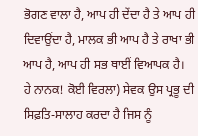ਭੋਗਣ ਵਾਲਾ ਹੈ, ਆਪ ਹੀ ਦੇਂਦਾ ਹੈ ਤੇ ਆਪ ਹੀ ਦਿਵਾਉਂਦਾ ਹੈ, ਮਾਲਕ ਭੀ ਆਪ ਹੈ ਤੇ ਰਾਖਾ ਭੀ ਆਪ ਹੈ, ਆਪ ਹੀ ਸਭ ਥਾਈਂ ਵਿਆਪਕ ਹੈ।
ਹੇ ਨਾਨਕ! ਕੋਈ ਵਿਰਲਾ) ਸੇਵਕ ਉਸ ਪ੍ਰਭੂ ਦੀ ਸਿਫ਼ਤਿ-ਸਾਲਾਹ ਕਰਦਾ ਹੈ ਜਿਸ ਨੂੰ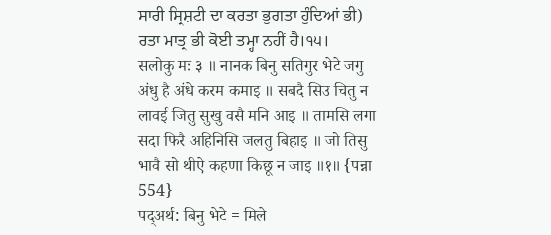ਸਾਰੀ ਸ੍ਰਿਸ਼ਟੀ ਦਾ ਕਰਤਾ ਭੁਗਤਾ ਹੁੰਦਿਆਂ ਭੀ) ਰਤਾ ਮਾਤ੍ਰ ਭੀ ਕੋਈ ਤਮ੍ਹਾ ਨਹੀਂ ਹੈ।੧੫।
सलोकु मः ३ ॥ नानक बिनु सतिगुर भेटे जगु अंधु है अंधे करम कमाइ ॥ सबदै सिउ चितु न लावई जितु सुखु वसै मनि आइ ॥ तामसि लगा सदा फिरै अहिनिसि जलतु बिहाइ ॥ जो तिसु भावै सो थीऐ कहणा किछू न जाइ ॥१॥ {पन्ना 554}
पद्अर्थ: बिनु भेटे = मिले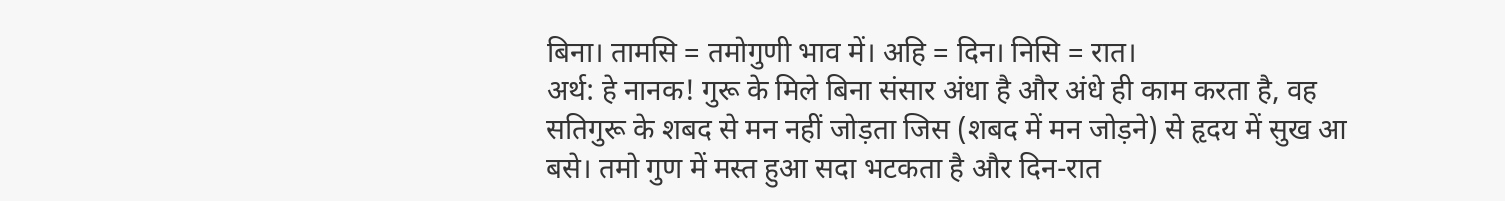बिना। तामसि = तमोगुणी भाव में। अहि = दिन। निसि = रात।
अर्थ: हे नानक! गुरू के मिले बिना संसार अंधा है और अंधे ही काम करता है, वह सतिगुरू के शबद से मन नहीं जोड़ता जिस (शबद में मन जोड़ने) से हृदय में सुख आ बसे। तमो गुण में मस्त हुआ सदा भटकता है और दिन-रात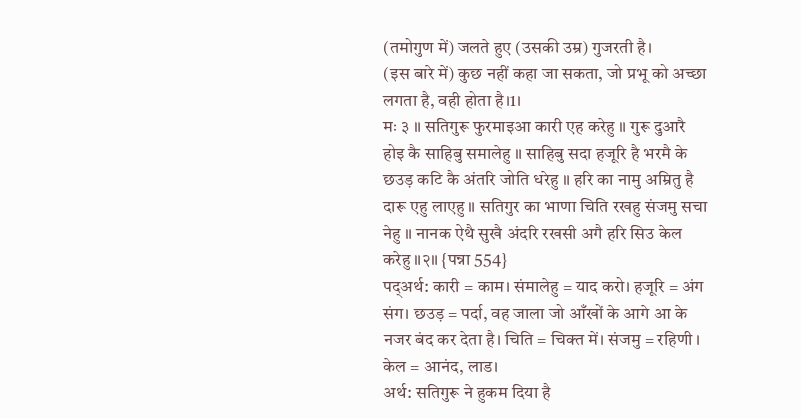(तमोगुण में) जलते हुए (उसकी उम्र) गुजरती है।
(इस बारे में) कुछ नहीं कहा जा सकता, जो प्रभू को अच्छा लगता है, वही होता है।1।
मः ३ ॥ सतिगुरू फुरमाइआ कारी एह करेहु ॥ गुरू दुआरै होइ कै साहिबु समालेहु ॥ साहिबु सदा हजूरि है भरमै के छउड़ कटि कै अंतरि जोति धरेहु ॥ हरि का नामु अम्रितु है दारू एहु लाएहु ॥ सतिगुर का भाणा चिति रखहु संजमु सचा नेहु ॥ नानक ऐथै सुखै अंदरि रखसी अगै हरि सिउ केल करेहु ॥२॥ {पन्ना 554}
पद्अर्थ: कारी = काम। संमालेहु = याद करो। हजूरि = अंग संग। छउड़ = पर्दा, वह जाला जो आँखों के आगे आ के नजर बंद कर देता है। चिति = चिक्त में। संजमु = रहिणी । केल = आनंद, लाड।
अर्थ: सतिगुरू ने हुकम दिया है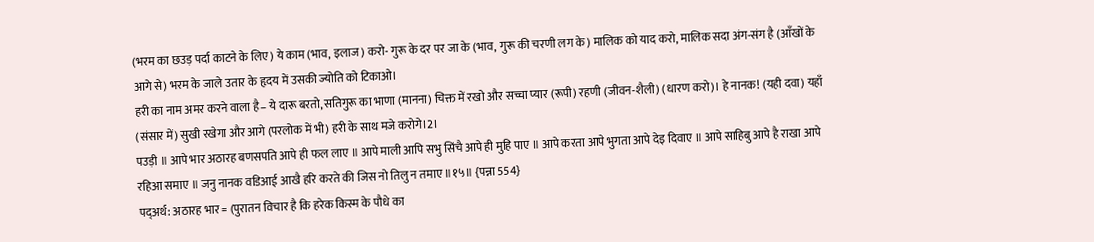(भरम का छउड़ पर्दा काटने के लिए) ये काम (भाव, इलाज) करो- गुरू के दर पर जा के (भाव, गुरू की चरणी लग के) मालिक को याद करो, मालिक सदा अंग-संग है (आँखों के आगे से) भरम के जाले उतार के हृदय में उसकी ज्योति को टिकाओ।
हरी का नाम अमर करने वाला है– ये दारू बरतो, सतिगुरू का भाणा (मानना) चिक्त में रखो और सच्चा प्यार (रूपी) रहणी (जीवन-शैली) (धारण करो)। हे नानक! (यही दवा) यहाँ (संसार में) सुखी रखेगा और आगे (परलोक में भी) हरी के साथ मजे करोगे।2।
पउड़ी ॥ आपे भार अठारह बणसपति आपे ही फल लाए ॥ आपे माली आपि सभु सिंचै आपे ही मुहि पाए ॥ आपे करता आपे भुगता आपे देइ दिवाए ॥ आपे साहिबु आपे है राखा आपे रहिआ समाए ॥ जनु नानक वडिआई आखै हरि करते की जिस नो तिलु न तमाए ॥१५॥ {पन्ना 554}
पद्अर्थ: अठारह भार = (पुरातन विचार है कि हरेक किस्म के पौधे का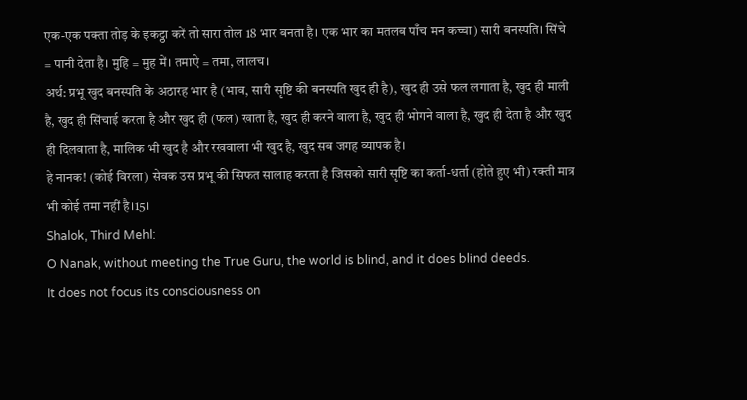एक-एक पक्ता तोड़ के इकट्ठा करें तो सारा तोल 18 भार बनता है। एक भार का मतलब पाँच मन कच्चा) सारी बनस्पति। सिंचे = पानी देता है। मुहि = मुह में। तमाऐ = तमा, लालच।
अर्थ: प्रभू खुद बनस्पति के अठारह भार है (भाव, सारी सृष्टि की बनस्पति खुद ही है), खुद ही उसे फल लगाता है, खुद ही माली है, खुद ही सिंचाई करता है और खुद ही (फल) खाता है, खुद ही करने वाला है, खुद ही भोगने वाला है, खुद ही देता है और खुद ही दिलवाता है, मालिक भी खुद है और रखवाला भी खुद है, खुद सब जगह व्यापक है।
हे नानक! (कोई विरला) सेवक उस प्रभू की सिफत सालाह करता है जिसको सारी सृष्टि का कर्ता-धर्ता (होते हुए भी) रक्ती मात्र भी कोई तमा नहीं है।15।
Shalok, Third Mehl:
O Nanak, without meeting the True Guru, the world is blind, and it does blind deeds.
It does not focus its consciousness on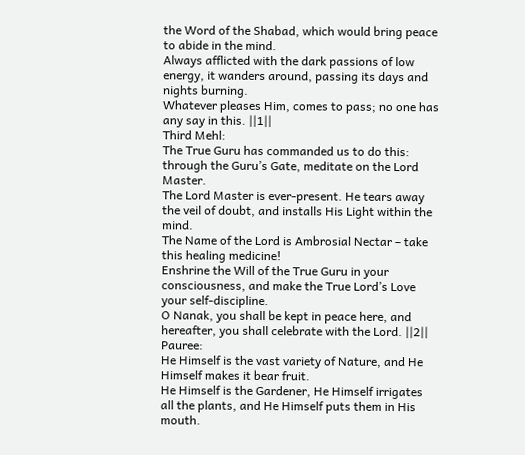the Word of the Shabad, which would bring peace to abide in the mind.
Always afflicted with the dark passions of low energy, it wanders around, passing its days and nights burning.
Whatever pleases Him, comes to pass; no one has any say in this. ||1||
Third Mehl:
The True Guru has commanded us to do this:
through the Guru’s Gate, meditate on the Lord Master.
The Lord Master is ever-present. He tears away the veil of doubt, and installs His Light within the mind.
The Name of the Lord is Ambrosial Nectar – take this healing medicine!
Enshrine the Will of the True Guru in your consciousness, and make the True Lord’s Love your self-discipline.
O Nanak, you shall be kept in peace here, and hereafter, you shall celebrate with the Lord. ||2||
Pauree:
He Himself is the vast variety of Nature, and He Himself makes it bear fruit.
He Himself is the Gardener, He Himself irrigates all the plants, and He Himself puts them in His mouth.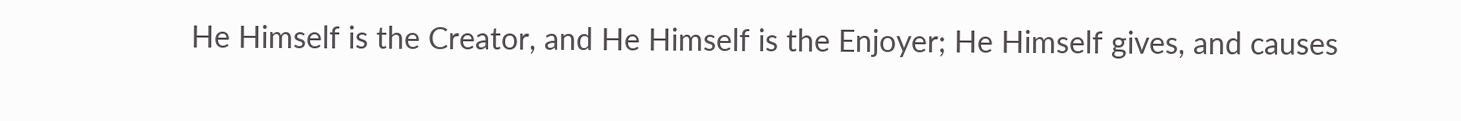He Himself is the Creator, and He Himself is the Enjoyer; He Himself gives, and causes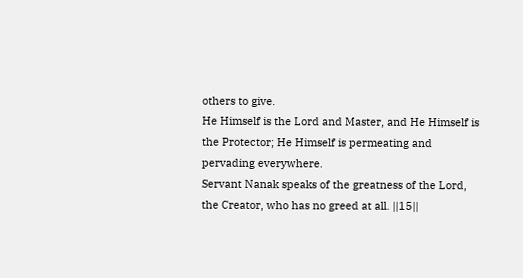others to give.
He Himself is the Lord and Master, and He Himself is the Protector; He Himself is permeating and pervading everywhere.
Servant Nanak speaks of the greatness of the Lord, the Creator, who has no greed at all. ||15||